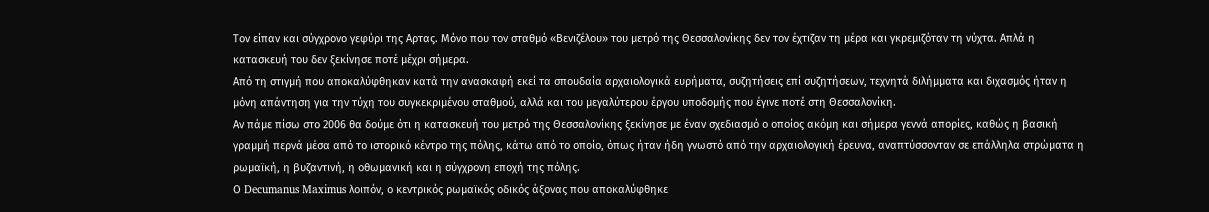Τον είπαν και σύγχρονο γεφύρι της Αρτας. Μόνο που τον σταθμό «Βενιζέλου» του μετρό της Θεσσαλονίκης δεν τον έχτιζαν τη μέρα και γκρεμιζόταν τη νύχτα. Απλά η κατασκευή του δεν ξεκίνησε ποτέ μέχρι σήμερα.
Από τη στιγμή που αποκαλύφθηκαν κατά την ανασκαφή εκεί τα σπουδαία αρχαιολογικά ευρήματα, συζητήσεις επί συζητήσεων, τεχνητά διλήμματα και διχασμός ήταν η μόνη απάντηση για την τύχη του συγκεκριμένου σταθμού, αλλά και του μεγαλύτερου έργου υποδομής που έγινε ποτέ στη Θεσσαλονίκη.
Αν πάμε πίσω στο 2006 θα δούμε ότι η κατασκευή του μετρό της Θεσσαλονίκης ξεκίνησε με έναν σχεδιασμό ο οποίος ακόμη και σήμερα γεννά απορίες, καθώς η βασική γραμμή περνά μέσα από το ιστορικό κέντρο της πόλης, κάτω από το οποίο, όπως ήταν ήδη γνωστό από την αρχαιολογική έρευνα, αναπτύσσονταν σε επάλληλα στρώματα η ρωμαϊκή, η βυζαντινή, η οθωμανική και η σύγχρονη εποχή της πόλης.
Ο Decumanus Maximus λοιπόν, ο κεντρικός ρωμαϊκός οδικός άξονας που αποκαλύφθηκε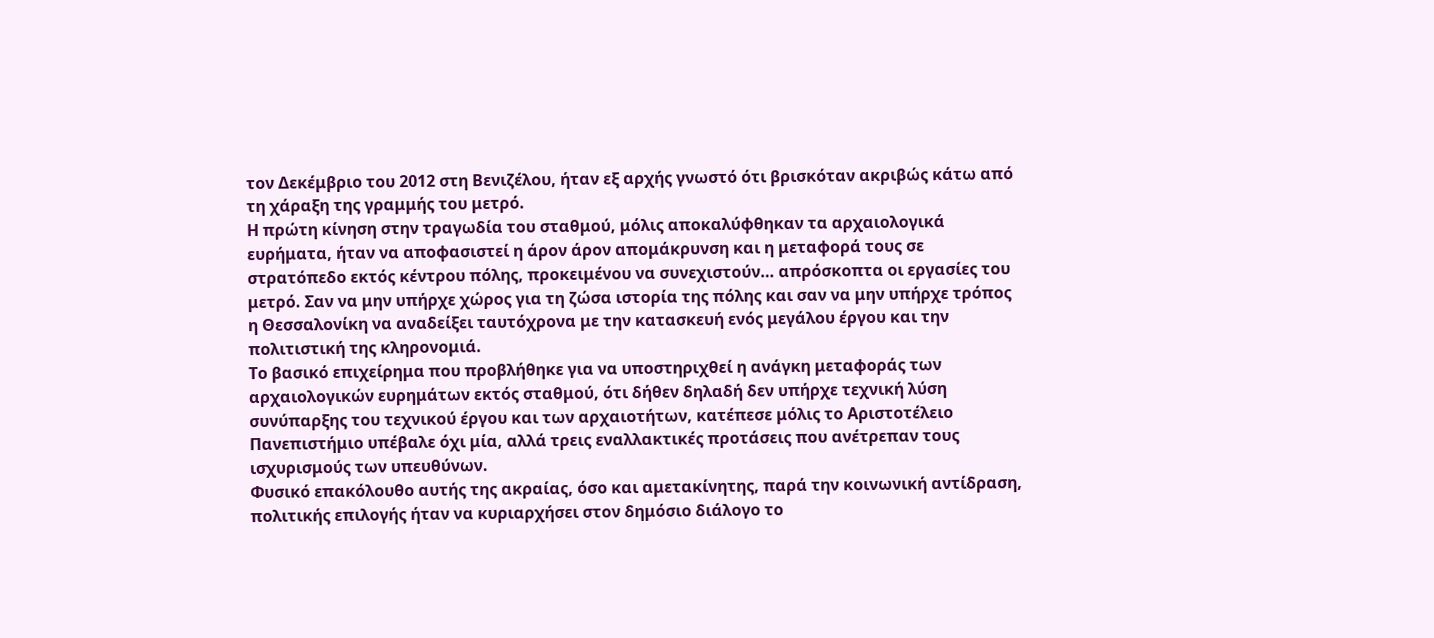τον Δεκέμβριο του 2012 στη Βενιζέλου, ήταν εξ αρχής γνωστό ότι βρισκόταν ακριβώς κάτω από τη χάραξη της γραμμής του μετρό.
Η πρώτη κίνηση στην τραγωδία του σταθμού, μόλις αποκαλύφθηκαν τα αρχαιολογικά ευρήματα, ήταν να αποφασιστεί η άρον άρον απομάκρυνση και η μεταφορά τους σε στρατόπεδο εκτός κέντρου πόλης, προκειμένου να συνεχιστούν… απρόσκοπτα οι εργασίες του μετρό. Σαν να μην υπήρχε χώρος για τη ζώσα ιστορία της πόλης και σαν να μην υπήρχε τρόπος η Θεσσαλονίκη να αναδείξει ταυτόχρονα με την κατασκευή ενός μεγάλου έργου και την πολιτιστική της κληρονομιά.
Το βασικό επιχείρημα που προβλήθηκε για να υποστηριχθεί η ανάγκη μεταφοράς των αρχαιολογικών ευρημάτων εκτός σταθμού, ότι δήθεν δηλαδή δεν υπήρχε τεχνική λύση συνύπαρξης του τεχνικού έργου και των αρχαιοτήτων, κατέπεσε μόλις το Αριστοτέλειο Πανεπιστήμιο υπέβαλε όχι μία, αλλά τρεις εναλλακτικές προτάσεις που ανέτρεπαν τους ισχυρισμούς των υπευθύνων.
Φυσικό επακόλουθο αυτής της ακραίας, όσο και αμετακίνητης, παρά την κοινωνική αντίδραση, πολιτικής επιλογής ήταν να κυριαρχήσει στον δημόσιο διάλογο το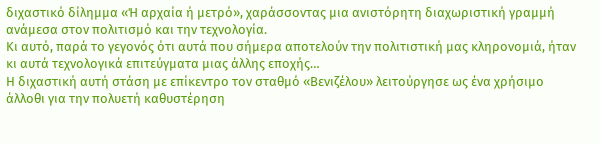διχαστικό δίλημμα «Ή αρχαία ή μετρό», χαράσσοντας μια ανιστόρητη διαχωριστική γραμμή ανάμεσα στον πολιτισμό και την τεχνολογία.
Κι αυτό, παρά το γεγονός ότι αυτά που σήμερα αποτελούν την πολιτιστική μας κληρονομιά, ήταν κι αυτά τεχνολογικά επιτεύγματα μιας άλλης εποχής…
Η διχαστική αυτή στάση με επίκεντρο τον σταθμό «Βενιζέλου» λειτούργησε ως ένα χρήσιμο άλλοθι για την πολυετή καθυστέρηση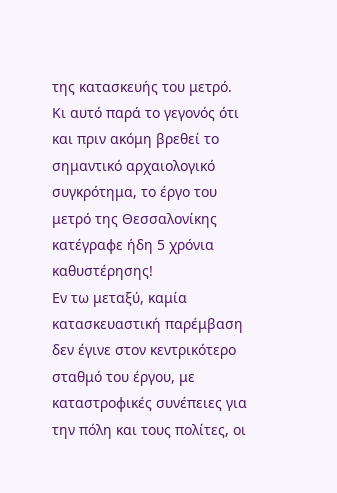της κατασκευής του μετρό. Κι αυτό παρά το γεγονός ότι και πριν ακόμη βρεθεί το σημαντικό αρχαιολογικό συγκρότημα, το έργο του μετρό της Θεσσαλονίκης κατέγραφε ήδη 5 χρόνια καθυστέρησης!
Εν τω μεταξύ, καμία κατασκευαστική παρέμβαση δεν έγινε στον κεντρικότερο σταθμό του έργου, με καταστροφικές συνέπειες για την πόλη και τους πολίτες, οι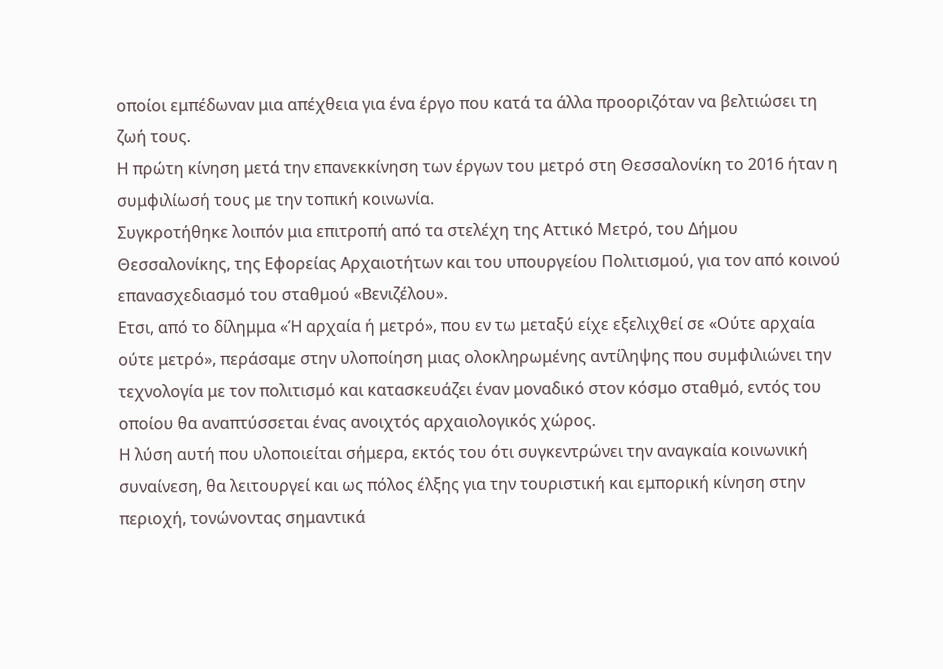οποίοι εμπέδωναν μια απέχθεια για ένα έργο που κατά τα άλλα προοριζόταν να βελτιώσει τη ζωή τους.
Η πρώτη κίνηση μετά την επανεκκίνηση των έργων του μετρό στη Θεσσαλονίκη το 2016 ήταν η συμφιλίωσή τους με την τοπική κοινωνία.
Συγκροτήθηκε λοιπόν μια επιτροπή από τα στελέχη της Αττικό Μετρό, του Δήμου Θεσσαλονίκης, της Εφορείας Αρχαιοτήτων και του υπουργείου Πολιτισμού, για τον από κοινού επανασχεδιασμό του σταθμού «Βενιζέλου».
Ετσι, από το δίλημμα «Ή αρχαία ή μετρό», που εν τω μεταξύ είχε εξελιχθεί σε «Ούτε αρχαία ούτε μετρό», περάσαμε στην υλοποίηση μιας ολοκληρωμένης αντίληψης που συμφιλιώνει την τεχνολογία με τον πολιτισμό και κατασκευάζει έναν μοναδικό στον κόσμο σταθμό, εντός του οποίου θα αναπτύσσεται ένας ανοιχτός αρχαιολογικός χώρος.
Η λύση αυτή που υλοποιείται σήμερα, εκτός του ότι συγκεντρώνει την αναγκαία κοινωνική συναίνεση, θα λειτουργεί και ως πόλος έλξης για την τουριστική και εμπορική κίνηση στην περιοχή, τονώνοντας σημαντικά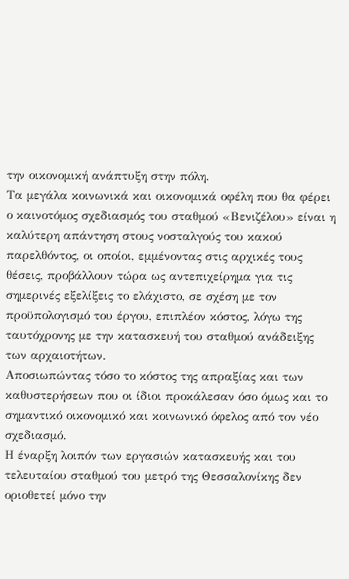την οικονομική ανάπτυξη στην πόλη.
Τα μεγάλα κοινωνικά και οικονομικά οφέλη που θα φέρει ο καινοτόμος σχεδιασμός του σταθμού «Βενιζέλου» είναι η καλύτερη απάντηση στους νοσταλγούς του κακού παρελθόντος, οι οποίοι, εμμένοντας στις αρχικές τους θέσεις, προβάλλουν τώρα ως αντεπιχείρημα για τις σημερινές εξελίξεις το ελάχιστο, σε σχέση με τον προϋπολογισμό του έργου, επιπλέον κόστος, λόγω της ταυτόχρονης με την κατασκευή του σταθμού ανάδειξης των αρχαιοτήτων.
Αποσιωπώντας τόσο το κόστος της απραξίας και των καθυστερήσεων που οι ίδιοι προκάλεσαν όσο όμως και το σημαντικό οικονομικό και κοινωνικό όφελος από τον νέο σχεδιασμό.
Η έναρξη λοιπόν των εργασιών κατασκευής και του τελευταίου σταθμού του μετρό της Θεσσαλονίκης δεν οριοθετεί μόνο την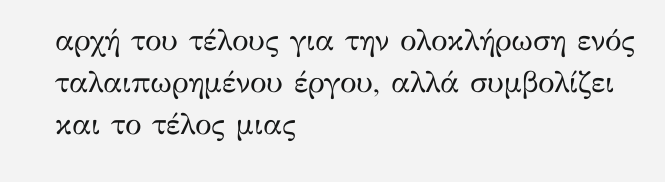αρχή του τέλους για την ολοκλήρωση ενός ταλαιπωρημένου έργου, αλλά συμβολίζει και το τέλος μιας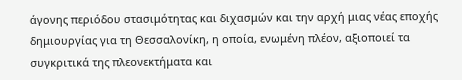άγονης περιόδου στασιμότητας και διχασμών και την αρχή μιας νέας εποχής δημιουργίας για τη Θεσσαλονίκη, η οποία, ενωμένη πλέον, αξιοποιεί τα συγκριτικά της πλεονεκτήματα και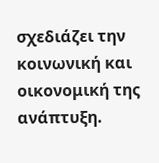σχεδιάζει την κοινωνική και οικονομική της ανάπτυξη.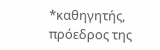*καθηγητής, πρόεδρος της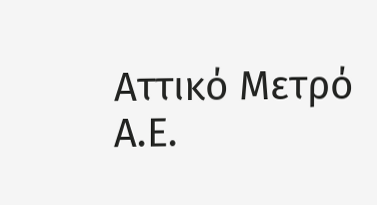Αττικό Μετρό Α.Ε.